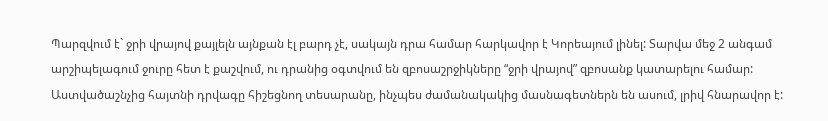Պարզվում է` ջրի վրայով քայլելն այնքան էլ բարդ չէ, սակայն դրա համար հարկավոր է Կորեայում լինել: Տարվա մեջ 2 անգամ արշիպելագում ջուրը հետ է քաշվում, ու դրանից օգտվում են զբոսաշրջիկները “ջրի վրայով” զբոսանք կատարելու համար:
Աստվածաշնչից հայտնի դրվագը հիշեցնող տեսարանը, ինչպես ժամանակակից մասնագետներն են ասում, լրիվ հնարավոր է: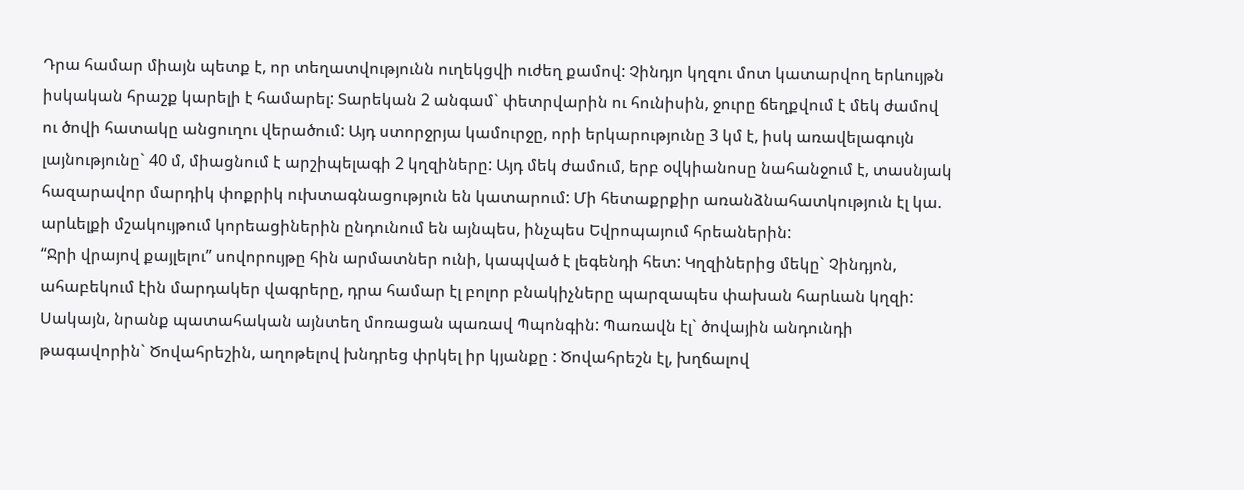Դրա համար միայն պետք է, որ տեղատվությունն ուղեկցվի ուժեղ քամով: Չինդյո կղզու մոտ կատարվող երևույթն իսկական հրաշք կարելի է համարել: Տարեկան 2 անգամ` փետրվարին ու հունիսին, ջուրը ճեղքվում է մեկ ժամով ու ծովի հատակը անցուղու վերածում: Այդ ստորջրյա կամուրջը, որի երկարությունը 3 կմ է, իսկ առավելագույն լայնությունը` 40 մ, միացնում է արշիպելագի 2 կղզիները: Այդ մեկ ժամում, երբ օվկիանոսը նահանջում է, տասնյակ հազարավոր մարդիկ փոքրիկ ուխտագնացություն են կատարում: Մի հետաքրքիր առանձնահատկություն էլ կա. արևելքի մշակույթում կորեացիներին ընդունում են այնպես, ինչպես Եվրոպայում հրեաներին:
“Ջրի վրայով քայլելու” սովորույթը հին արմատներ ունի, կապված է լեգենդի հետ: Կղզիներից մեկը` Չինդյոն, ահաբեկում էին մարդակեր վագրերը, դրա համար էլ բոլոր բնակիչները պարզապես փախան հարևան կղզի: Սակայն, նրանք պատահական այնտեղ մոռացան պառավ Պպոնգին: Պառավն էլ` ծովային անդունդի թագավորին` Ծովահրեշին, աղոթելով խնդրեց փրկել իր կյանքը : Ծովահրեշն էլ, խղճալով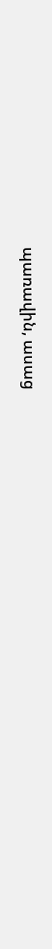պառավին, ասաց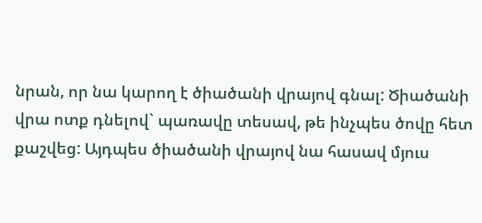նրան, որ նա կարող է ծիածանի վրայով գնալ: Ծիածանի վրա ոտք դնելով` պառավը տեսավ, թե ինչպես ծովը հետ քաշվեց: Այդպես ծիածանի վրայով նա հասավ մյուս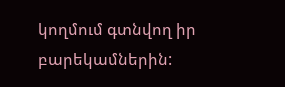կողմում գտնվող իր բարեկամներին: